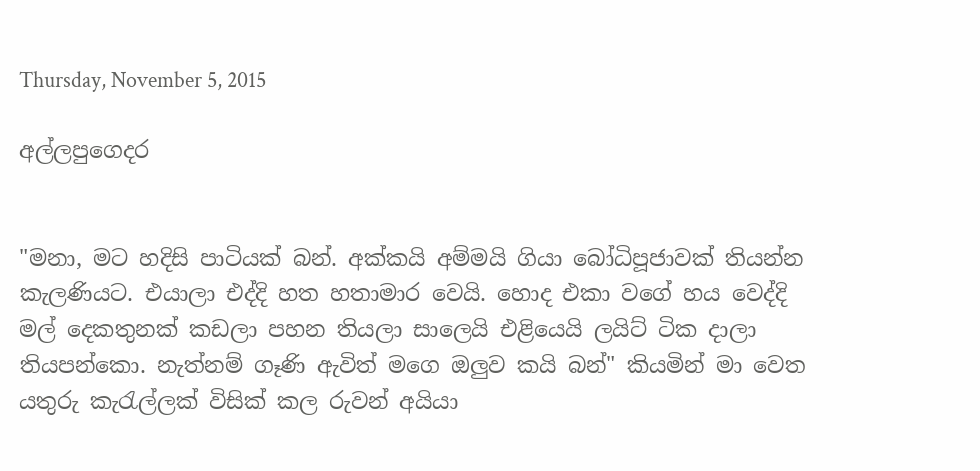Thursday, November 5, 2015

අල්ලපුගෙදර


"මනා, මට හදිසි පාටියක් බන්. අක්කයි අම්මයි ගියා බෝධිපූජාවක් තියන්න කැලණියට. එයාලා එද්දි හත හතාමාර වෙයි. හොද එකා වගේ හය වෙද්දි මල් දෙකතුනක් කඩලා පහන තියලා සාලෙයි එළියෙයි ලයිට් ටික දාලා තියපන්කො. නැත්නම් ගෑණි ඇවිත් මගෙ ඔලුව කයි බන්" කියමින් මා වෙත යතුරු කැරැල්ලක් විසික් කල රුවන් අයියා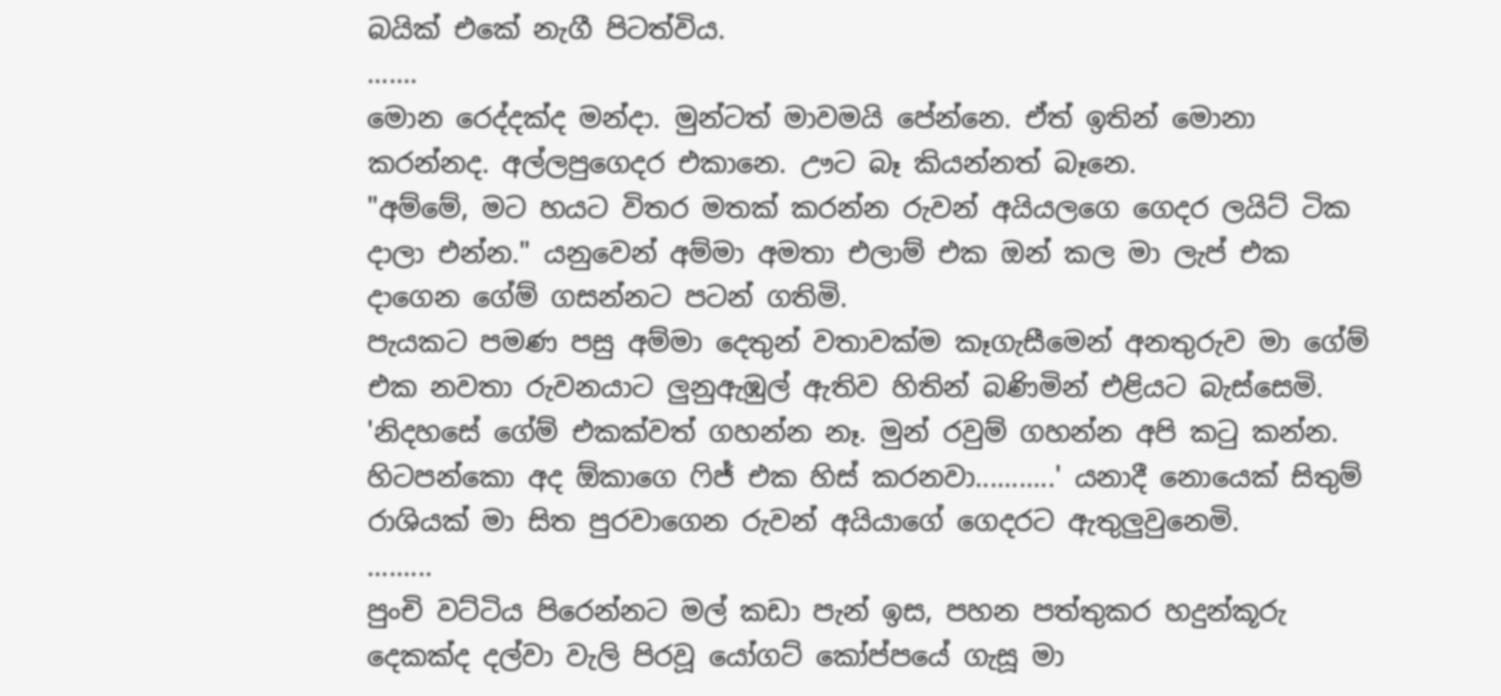බයික් එකේ නැගී පිටත්විය.
.......
මොන රෙද්දක්ද මන්දා. මුන්ටත් මාවමයි පේන්නෙ. ඒත් ඉතින් මොනා කරන්නද. අල්ලපුගෙදර එකානෙ. ඌට බෑ කියන්නත් බෑනෙ.
"අම්මේ, මට හයට විතර මතක් කරන්න රුවන් අයියලගෙ ගෙදර ලයිට් ටික දාලා එන්න." යනුවෙන් අම්මා අමතා එලාම් එක ඔන් කල මා ලැප් එක දාගෙන ගේම් ගසන්නට පටන් ගතිමි.
පැයකට පමණ පසු අම්මා දෙතුන් වතාවක්ම කෑගැසීමෙන් අනතුරුව මා ගේම් එක නවතා රුවනයාට ලුනුඇඹුල් ඇතිව හිතින් බණිමින් එළියට බැස්සෙමි. 'නිදහසේ ගේම් එකක්වත් ගහන්න නෑ. මුන් රවුම් ගහන්න අපි කටු කන්න. හිටපන්කො අද ඕකාගෙ ෆිජ් එක හිස් කරනවා...........' යනාදී නොයෙක් සිතුම් රාශියක් මා සිත පුරවාගෙන රුවන් අයියාගේ ගෙදරට ඇතුලුවුනෙමි.
.........
පුංචි වට්ටිය පිරෙන්නට මල් කඩා පැන් ඉස, පහන පත්තුකර හදුන්කූරු දෙකක්ද දල්වා වැලි පිරවූ යෝගට් කෝප්පයේ ගැසූ මා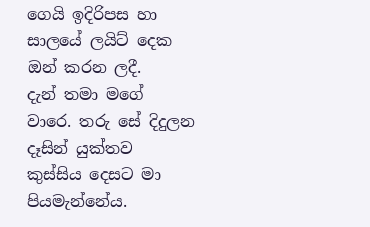ගෙයි ඉදිරිපස හා සාලයේ ලයිට් දෙක ඔන් කරන ලදී.
දැන් තමා මගේ වාරෙ. තරු සේ දිදුලන දෑසින් යුක්තව කුස්සිය දෙසට මා පියමැන්නේය.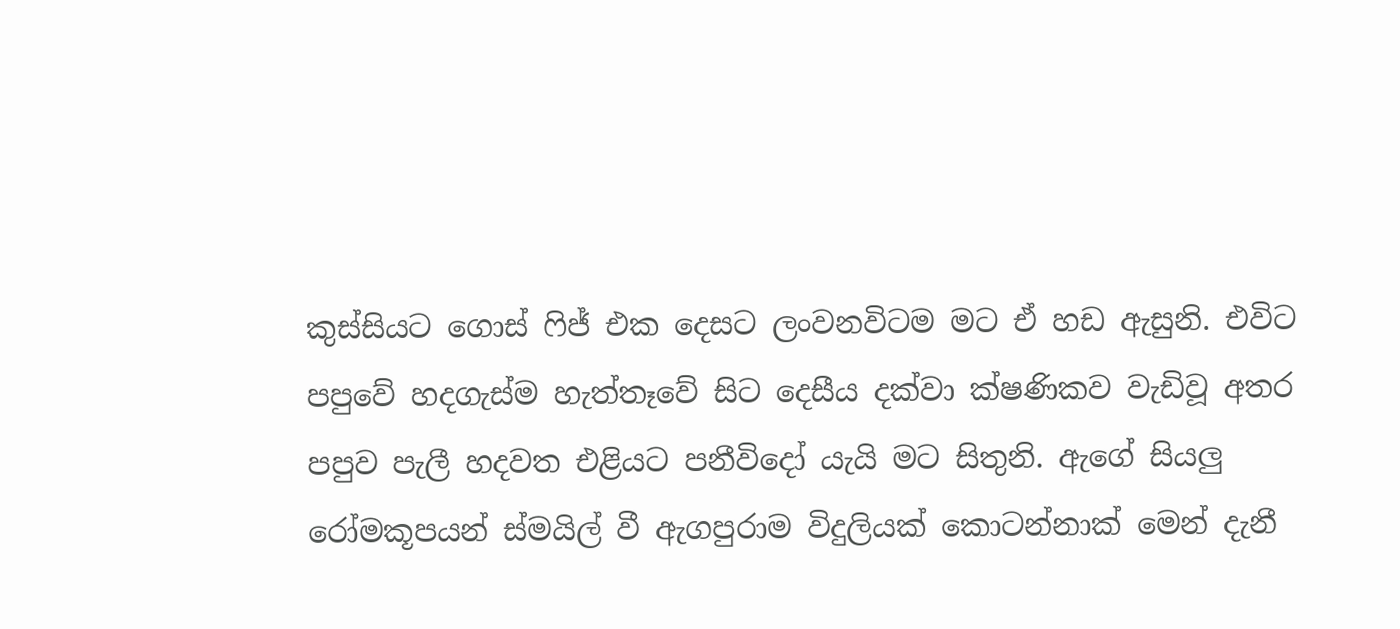කුස්සියට ගොස් ෆිජ් එක දෙසට ලංවනවිටම මට ඒ හඩ ඇසුනි. එවිට පපුවේ හදගැස්ම හැත්තෑවේ සිට දෙසීය දක්වා ක්ෂණිකව වැඩිවූ අතර පපුව පැලී හදවත එළියට පනීවිදෝ යැයි මට සිතුනි. ඇගේ සියලු රෝමකූපයන් ස්මයිල් වී ඇගපුරාම විදුලියක් කොටන්නාක් මෙන් දැනී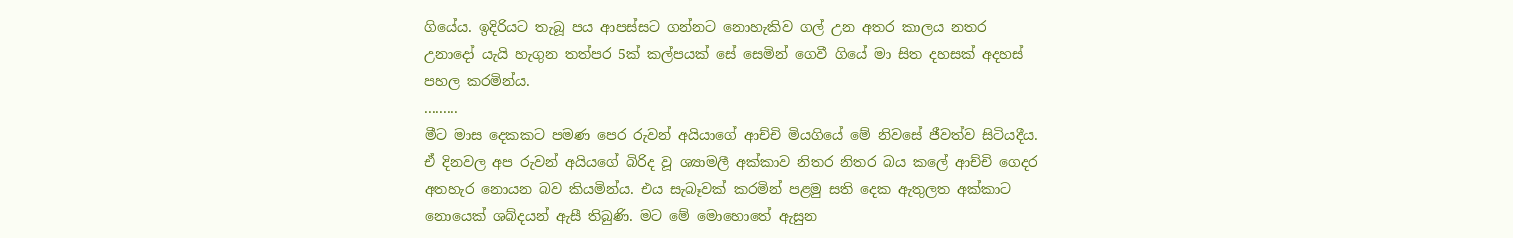ගියේය. ඉදිරියට තැබූ පය ආපස්සට ගන්නට නොහැකිව ගල් උන අතර කාලය නතර උනාදෝ යැයි හැගුන තත්පර 5ක් කල්පයක් සේ සෙමින් ගෙවී ගියේ මා සිත දහසක් අදහස් පහල කරමින්ය.
.........
මීට මාස දෙකකට පමණ පෙර රුවන් අයියාගේ ආච්චි මියගියේ මේ නිවසේ ජීවත්ව සිටියදීය. ඒ දිනවල අප රුවන් අයියගේ බිරිද වූ ශ්‍යාමලී අක්කාව නිතර නිතර බය කලේ ආච්චි ගෙදර අතහැර නොයන බව කියමින්ය. එය සැබෑවක් කරමින් පළමු සති දෙක ඇතුලත අක්කාට නොයෙක් ශබ්දයන් ඇසී තිබුණි. මට මේ මොහොතේ ඇසුන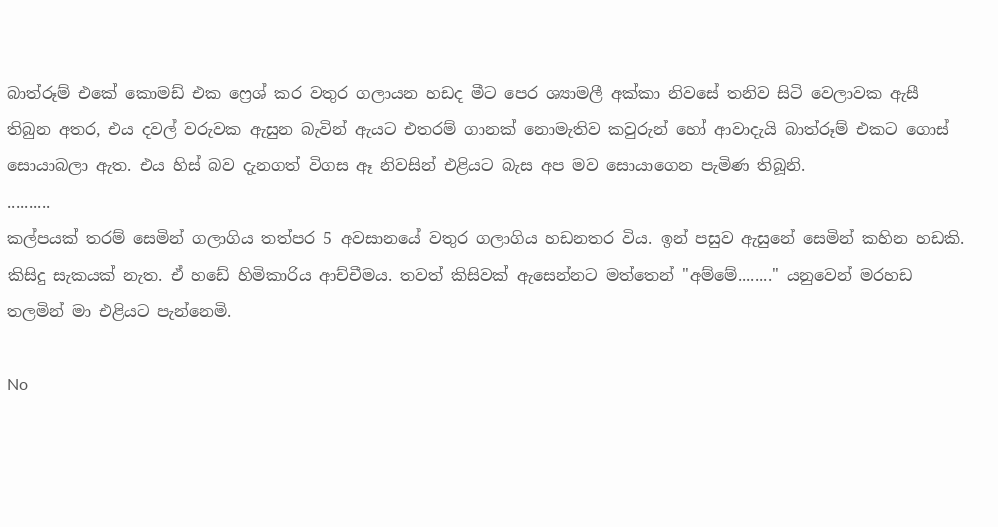බාත්රූම් එකේ කොමඩ් එක ෆ්‍රෙශ් කර වතුර ගලායන හඩද මීට පෙර ශ්‍යාමලී අක්කා නිවසේ තනිව සිටි වෙලාවක ඇසී තිබුන අතර, එය දවල් වරුවක ඇසුන බැවින් ඇයට එතරම් ගානක් නොමැතිව කවුරුන් හෝ ආවාදැයි බාත්රූම් එකට ගොස් සොයාබලා ඇත. එය හිස් බව දැනගත් විගස ඈ නිවසින් එළියට බැස අප මව සොයාගෙන පැමිණ තිබූනි.
..........
කල්පයක් තරම් සෙමින් ගලාගිය තත්පර 5 අවසානයේ වතුර ගලාගිය හඩනතර විය. ඉන් පසුව ඇසුනේ සෙමින් කහින හඩකි. කිසිදු සැකයක් නැත. ඒ හඩේ හිමිකාරිය ආච්චීමය. තවත් කිසිවක් ඇසෙන්නට මත්තෙන් "අම්මේ........" යනුවෙන් මරහඩ තලමින් මා එළියට පැන්නෙමි.

No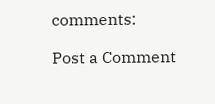comments:

Post a Comment